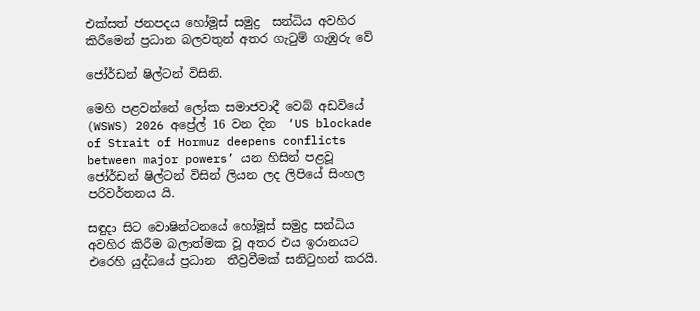එක්සත් ජනපදය හෝමූස් සමුද්‍ර  සන්ධිය අවහිර කිරීමෙන් ප්‍රධාන බලවතුන් අතර ගැටුම් ගැඹුරු වේ

ජෝර්ඩන් ෂිල්ටන් විසිනි.

මෙහි පළවන්නේ ලෝක සමාජවාදී වෙබ් අඩවියේ (WSWS) 2026 අප්‍රේල් 16 වන දින  ‘US blockade of Strait of Hormuz deepens conflicts between major powers’ යන හිසින් පළවූ ජෝර්ඩන් ෂිල්ටන් විසින් ලියන ලද ලිපියේ සිංහල පරිවර්තනය යි.

සඳුදා සිට වොෂින්ටනයේ හෝමූස් සමුද්‍ර සන්ධිය අවහිර කිරීම බලාත්මක වූ අතර එය ඉරානයට එරෙහි යුද්ධයේ ප්‍රධාන  තීව්‍රවීමක් සනිටුහන් කරයි.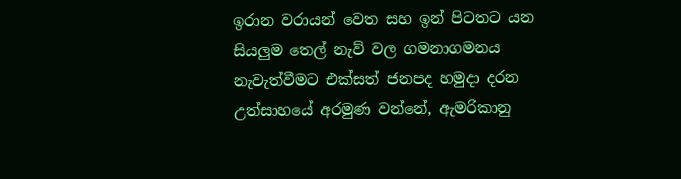ඉරාන වරායන් වෙත සහ ඉන් පිටතට යන සියලුම තෙල් නැව් වල ගමනාගමනය නැවැත්වීමට එක්සත් ජනපද හමුදා දරන උත්සාහයේ අරමුණ වන්නේ, ඇමරිකානු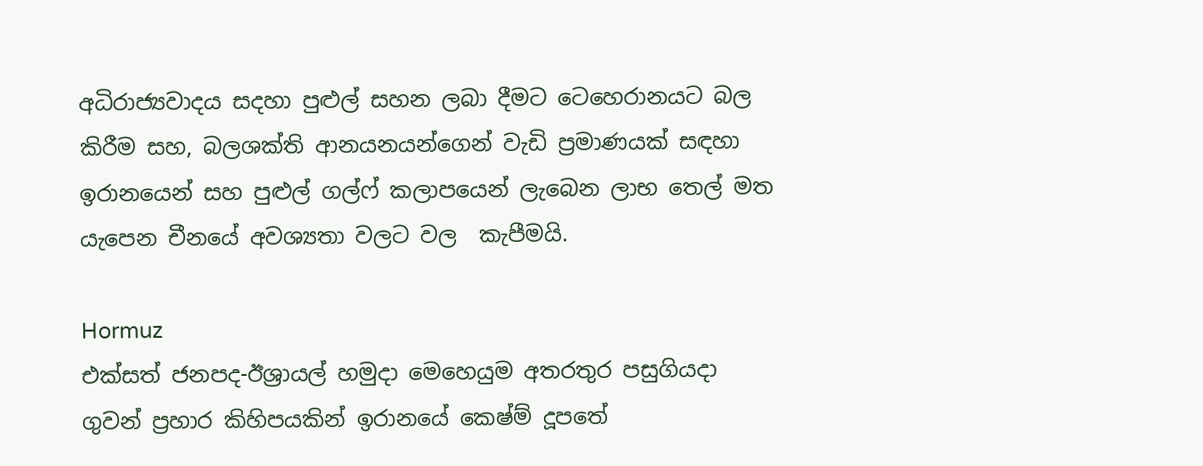අධිරාජ්‍යවාදය සදහා පුළුල් සහන ලබා දීමට ටෙහෙරානයට බල කිරීම සහ, බලශක්ති ආනයනයන්ගෙන් වැඩි ප්‍රමාණයක් සඳහා ඉරානයෙන් සහ පුළුල් ගල්ෆ් කලාපයෙන් ලැබෙන ලාභ තෙල් මත යැපෙන චීනයේ අවශ්‍යතා වලට වල  කැපීමයි.

Hormuz
එක්සත් ජනපද-ඊශ්‍රායල් හමුදා මෙහෙයුම අතරතුර පසුගියදා ගුවන් ප්‍රහාර කිහිපයකින් ඉරානයේ කෙෂ්ම් දූපතේ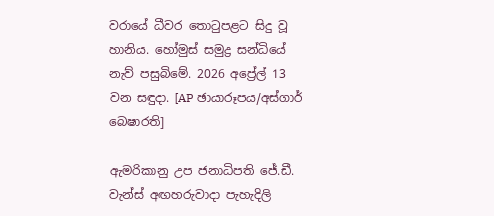වරායේ ධීවර තොටුපළට සිදු වූ හානිය. හෝමුස් සමුද්‍ර සන්ධියේ නැව් පසුබිමේ. 2026 අප්‍රේල් 13 වන සඳුදා. [AP ඡායාරූපය/අස්ගාර් බෙෂාරති]

ඇමරිකානු උප ජනාධිපති ජේ.ඩී. වැන්ස් අඟහරුවාදා පැහැදිලි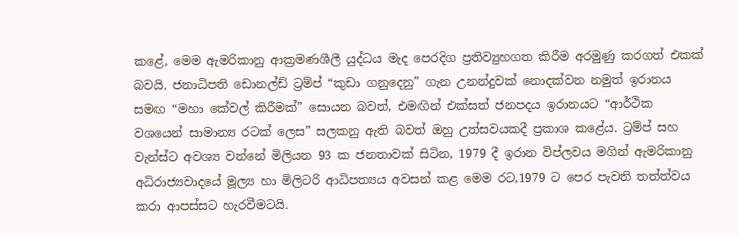කළේ, මෙම ඇමරිකානු ආක්‍රමණශීලී යුද්ධය මැද පෙරදිග ප්‍රතිව්‍යුහගත කිරීම අරමුණු කරගත් එකක් බවයි. ජනාධිපති ඩොනල්ඩ් ට්‍රම්ප් “කුඩා ගනුදෙනු” ගැන උනන්දුවක් නොදක්වන නමුත් ඉරානය සමඟ “මහා කේවල් කිරීමක්” සොයන බවත්, එමඟින් එක්සත් ජනපදය ඉරානයට “ආර්ථික වශයෙන් සාමාන්‍ය රටක් ලෙස” සලකනු ඇති බවත් ඔහු උත්සවයකදී ප්‍රකාශ කළේය. ට්‍රම්ප් සහ වැන්ස්ට අවශ්‍ය වන්නේ මිලියන 93 ක ජනතාවක් සිටින, 1979 දී ඉරාන විප්ලවය මගින් ඇමරිකානු අධිරාජ්‍යවාදයේ මූල්‍ය හා මිලිටරි ආධිපත්‍යය අවසන් කළ මෙම රට,1979 ට පෙර පැවති තත්ත්වය කරා ආපස්සට හැරවීමටයි.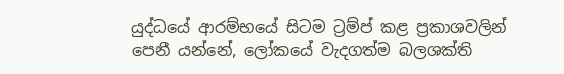යුද්ධයේ ආරම්භයේ සිටම ට්‍රම්ප් කළ ප්‍රකාශවලින් පෙනී යන්නේ, ලෝකයේ වැදගත්ම බලශක්ති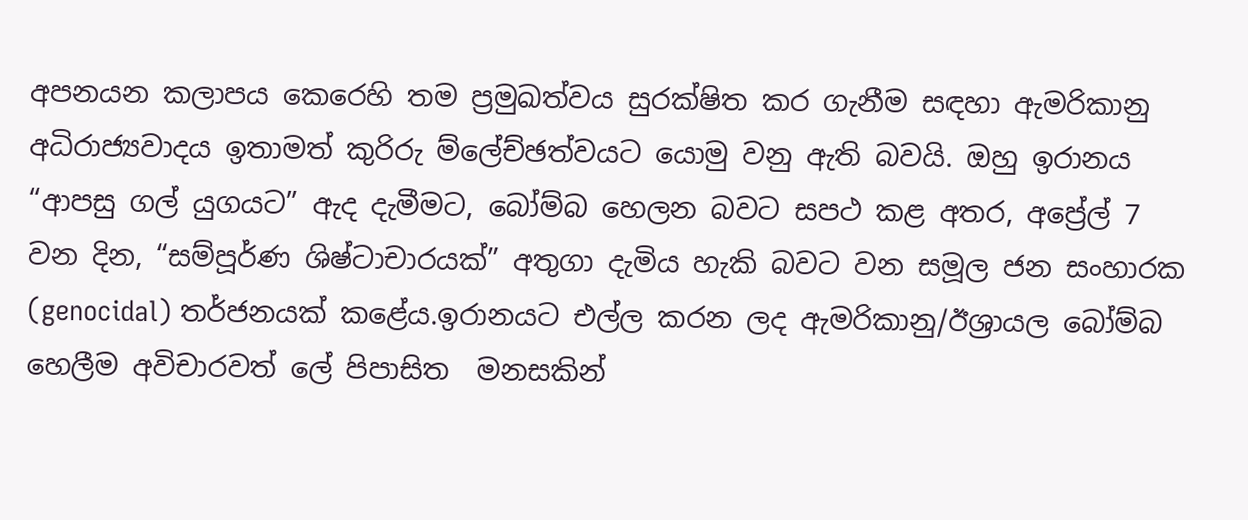අපනයන කලාපය කෙරෙහි තම ප්‍රමුඛත්වය සුරක්ෂිත කර ගැනීම සඳහා ඇමරිකානු අධිරාජ්‍යවාදය ඉතාමත් කුරිරු ම්ලේච්ඡත්වයට යොමු වනු ඇති බවයි. ඔහු ඉරානය “ආපසු ගල් යුගයට” ඇද දැමීමට, බෝම්බ හෙලන බවට සපථ කළ අතර, අප්‍රේල් 7 වන දින, “සම්පූර්ණ ශිෂ්ටාචාරයක්” අතුගා දැමිය හැකි බවට වන සමූල ජන සංහාරක (genocidal) තර්ජනයක් කළේය.ඉරානයට එල්ල කරන ලද ඇමරිකානු/ඊශ්‍රායල බෝම්බ හෙලීම අවිචාරවත් ලේ පිපාසිත  මනසකින්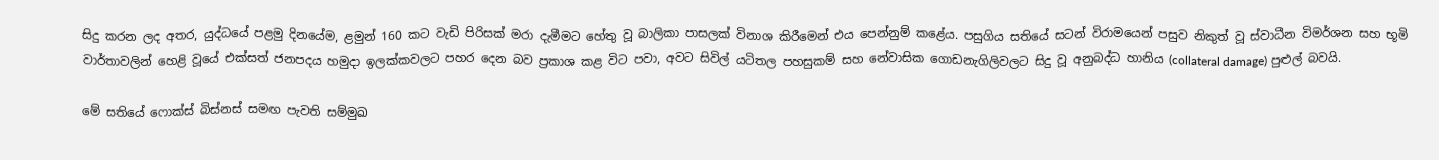සිදු කරන ලද අතර, යුද්ධයේ පළමු දිනයේම, ළමුන් 160 කට වැඩි පිරිසක් මරා දැමීමට හේතු වූ බාලිකා පාසලක් විනාශ කිරීමෙන් එය පෙන්නුම් කළේය. පසුගිය සතියේ සටන් විරාමයෙන් පසුව නිකුත් වූ ස්වාධීන විමර්ශන සහ භූමි වාර්තාවලින් හෙළි වූයේ එක්සත් ජනපදය හමුදා ඉලක්කවලට පහර දෙන බව ප්‍රකාශ කළ විට පවා, අවට සිවිල් යටිතල පහසුකම් සහ නේවාසික ගොඩනැගිලිවලට සිදු වූ අනුබද්ධ හානිය (collateral damage) පුළුල් බවයි.

මේ සතියේ ෆොක්ස් බිස්නස් සමඟ පැවති සම්මුඛ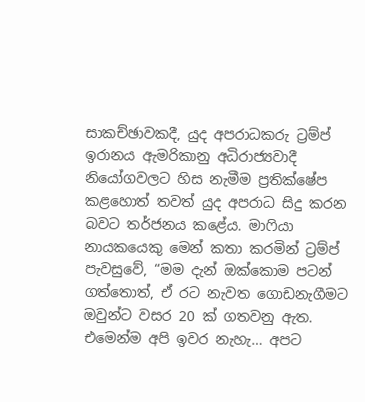සාකච්ඡාවකදී, යුද අපරාධකරු ට්‍රම්ප් ඉරානය ඇමරිකානු අධිරාජ්‍යවාදී නියෝගවලට හිස නැමීම ප්‍රතික්ෂේප කළහොත් තවත් යුද අපරාධ සිදු කරන බවට තර්ජනය කළේය. මාෆියා නායකයෙකු මෙන් කතා කරමින් ට්‍රම්ප් පැවසුවේ, “මම දැන් ඔක්කොම පටන් ගත්තොත්, ඒ රට නැවත ගොඩනැගීමට ඔවුන්ට වසර 20 ක් ගතවනු ඇත. එමෙන්ම අපි ඉවර නැහැ… අපට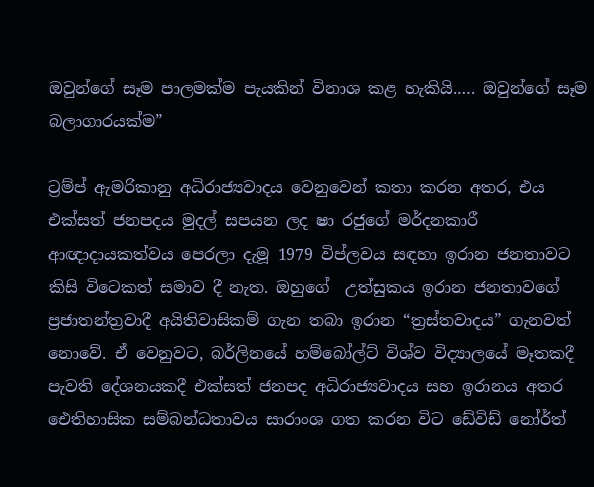ඔවුන්ගේ සෑම පාලමක්ම පැයකින් විනාශ කළ හැකියි.…. ඔවුන්ගේ සෑම බලාගාරයක්ම”

ට්‍රම්ප් ඇමරිකානු අධිරාජ්‍යවාදය වෙනුවෙන් කතා කරන අතර, එය එක්සත් ජනපදය මුදල් සපයන ලද ෂා රජුගේ මර්දනකාරී ආඥාදායකත්වය පෙරලා දැමූ 1979 විප්ලවය සඳහා ඉරාන ජනතාවට කිසි විටෙකත් සමාව දී නැත. ඔහුගේ  උත්සුකය ඉරාන ජනතාවගේ ප්‍රජාතන්ත්‍රවාදී අයිතිවාසිකම් ගැන තබා ඉරාන “ත්‍රස්තවාදය” ගැනවත් නොවේ. ඒ වෙනුවට, බර්ලිනයේ හම්බෝල්ට් විශ්ව විද්‍යාලයේ මෑතකදී පැවති දේශනයකදී එක්සත් ජනපද අධිරාජ්‍යවාදය සහ ඉරානය අතර ඓතිහාසික සම්බන්ධතාවය සාරාංශ ගත කරන විට ඩේවිඩ් නෝර්ත්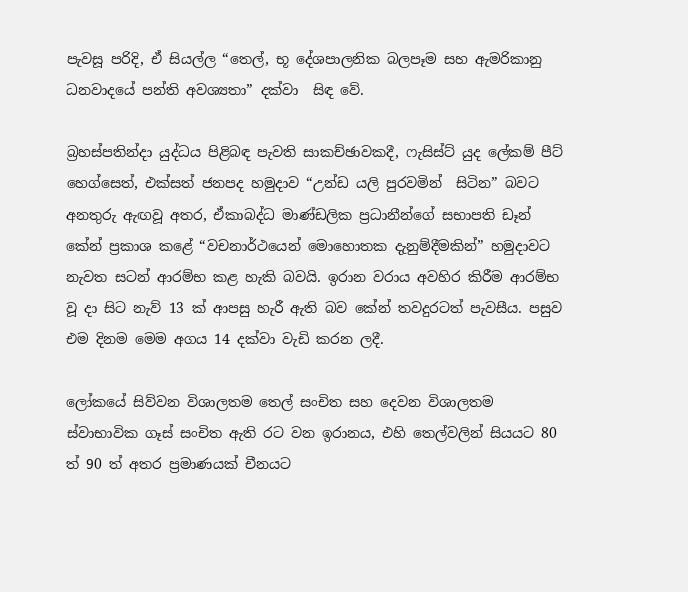පැවසූ පරිදි, ඒ සියල්ල “තෙල්, භූ දේශපාලනික බලපෑම සහ ඇමරිකානු ධනවාදයේ පන්ති අවශ්‍යතා” දක්වා  සිඳ වේ.

බ්‍රහස්පතින්දා යුද්ධය පිළිබඳ පැවති සාකච්ඡාවකදී, ෆැසිස්ට් යුද ලේකම් පීට් හෙග්සෙත්, එක්සත් ජනපද හමුදාව “උන්ඩ යලි පුරවමින්  සිටින” බවට අනතුරු ඇඟවූ අතර, ඒකාබද්ධ මාණ්ඩලික ප්‍රධානීන්ගේ සභාපති ඩෑන් කේන් ප්‍රකාශ කළේ “වචනාර්ථයෙන් මොහොතක දැනුම්දීමකින්” හමුදාවට නැවත සටන් ආරම්භ කළ හැකි බවයි. ඉරාන වරාය අවහිර කිරීම ආරම්භ වූ දා සිට නැව් 13 ක් ආපසු හැරී ඇති බව කේන් තවදුරටත් පැවසීය. පසුව එම දිනම මෙම අගය 14 දක්වා වැඩි කරන ලදී.

ලෝකයේ සිව්වන විශාලතම තෙල් සංචිත සහ දෙවන විශාලතම ස්වාභාවික ගෑස් සංචිත ඇති රට වන ඉරානය, එහි තෙල්වලින් සියයට 80 ත් 90 ත් අතර ප්‍රමාණයක් චීනයට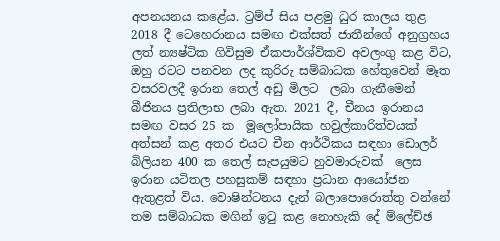අපනයනය කළේය. ට්‍රම්ප් සිය පළමු ධුර කාලය තුළ 2018 දී ටෙහෙරානය සමඟ එක්සත් ජාතීන්ගේ අනුග්‍රහය ලත් න්‍යෂ්ටික ගිවිසුම ඒකපාර්ශ්විකව අවලංගු කළ විට, ඔහු රටට පනවන ලද කුරිරු සම්බාධක හේතුවෙන් මෑත වසරවලදී ඉරාන තෙල් අඩු මිලට  ලබා ගැනීමෙන් බීජිනය ප්‍රතිලාභ ලබා ඇත. 2021 දී, චීනය ඉරානය සමඟ වසර 25 ක  මූලෝපායික හවුල්කාරිත්වයක් අත්සන් කළ අතර එයට චීන ආර්ථිකය සඳහා ඩොලර් බිලියන 400 ක තෙල් සැපයුමට හුවමාරුවක්  ලෙස ඉරාන යටිතල පහසුකම් සඳහා ප්‍රධාන ආයෝජන ඇතුළත් විය. වොෂින්ටනය දැන් බලාපොරොත්තු වන්නේ තම සම්බාධක මගින් ඉටු කළ නොහැකි දේ ම්ලේච්ඡ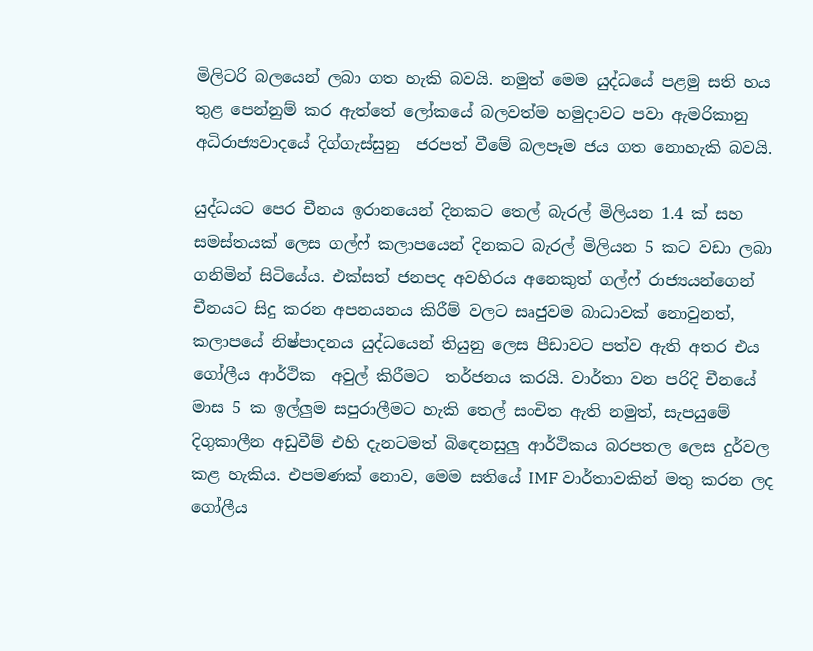මිලිටරි බලයෙන් ලබා ගත හැකි බවයි. නමුත් මෙම යුද්ධයේ පළමු සති හය තුළ පෙන්නුම් කර ඇත්තේ ලෝකයේ බලවත්ම හමුදාවට පවා ඇමරිකානු අධිරාජ්‍යවාදයේ දිග්ගැස්සුනු  ජරපත් වීමේ බලපෑම ජය ගත නොහැකි බවයි.

යුද්ධයට පෙර චීනය ඉරානයෙන් දිනකට තෙල් බැරල් මිලියන 1.4 ක් සහ සමස්තයක් ලෙස ගල්ෆ් කලාපයෙන් දිනකට බැරල් මිලියන 5 කට වඩා ලබා ගනිමින් සිටියේය. එක්සත් ජනපද අවහිරය අනෙකුත් ගල්ෆ් රාජ්‍යයන්ගෙන් චීනයට සිදු කරන අපනයනය කිරීම් වලට සෘජුවම බාධාවක් නොවුනත්, කලාපයේ නිෂ්පාදනය යුද්ධයෙන් තියුනු ලෙස පීඩාවට පත්ව ඇති අතර එය ගෝලීය ආර්ථික  අවුල් කිරීමට  තර්ජනය කරයි. වාර්තා වන පරිදි චීනයේ මාස 5 ක ඉල්ලුම සපුරාලීමට හැකි තෙල් සංචිත ඇති නමුත්, සැපයුමේ දිගුකාලීන අඩුවීම් එහි දැනටමත් බිඳෙනසුලු ආර්ථිකය බරපතල ලෙස දුර්වල කළ හැකිය. එපමණක් නොව, මෙම සතියේ IMF වාර්තාවකින් මතු කරන ලද ගෝලීය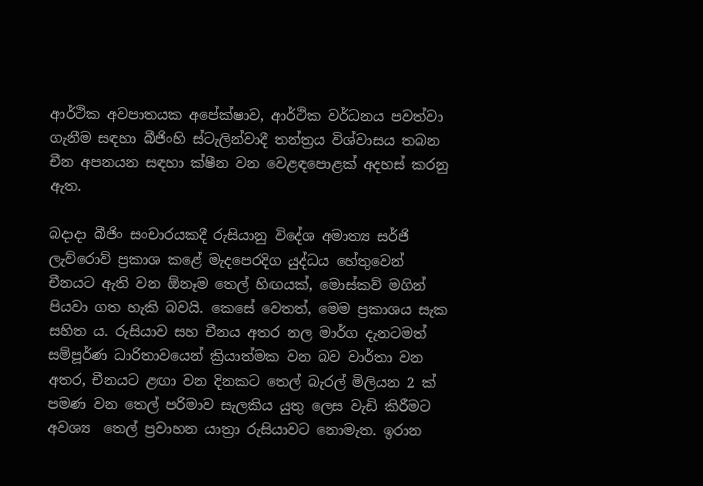ආර්ථික අවපාතයක අපේක්ෂාව, ආර්ථික වර්ධනය පවත්වා ගැනීම සඳහා බීජිංහි ස්ටැලින්වාදී තන්ත්‍රය විශ්වාසය තබන චීන අපනයන සඳහා ක්ෂීන වන වෙළඳපොළක් අදහස් කරනු ඇත.

බදාදා බීජිං සංචාරයකදී රුසියානු විදේශ අමාත්‍ය සර්ජි ලැව්රොව් ප්‍රකාශ කළේ මැදපෙරදිග යුද්ධය හේතුවෙන් චීනයට ඇති වන ඕනෑම තෙල් හිඟයක්, මොස්කව් මගින් පියවා ගත හැකි බවයි. කෙසේ වෙතත්, මෙම ප්‍රකාශය සැක සහිත ය. රුසියාව සහ චීනය අතර නල මාර්ග දැනටමත් සම්පූර්ණ ධාරිතාවයෙන් ක්‍රියාත්මක වන බව වාර්තා වන අතර, චීනයට ළඟා වන දිනකට තෙල් බැරල් මිලියන 2 ක් පමණ වන තෙල් පරිමාව සැලකිය යුතු ලෙස වැඩි කිරීමට අවශ්‍ය  තෙල් ප්‍රවාහන යාත්‍රා රුසියාවට නොමැත. ඉරාන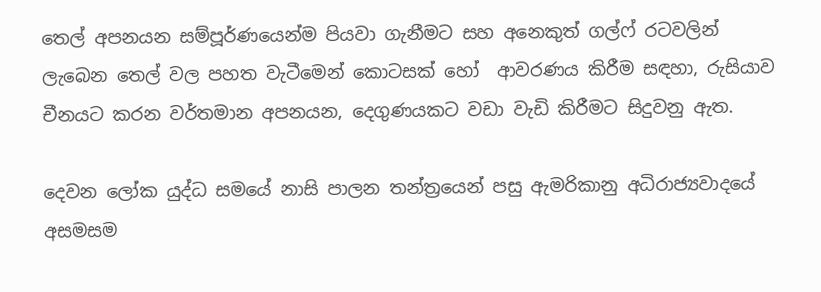තෙල් අපනයන සම්පූර්ණයෙන්ම පියවා ගැනීමට සහ අනෙකුත් ගල්ෆ් රටවලින් ලැබෙන තෙල් වල පහත වැටීමෙන් කොටසක් හෝ  ආවරණය කිරීම සඳහා, රුසියාව චීනයට කරන වර්තමාන අපනයන, දෙගුණයකට වඩා වැඩි කිරීමට සිදුවනු ඇත.

දෙවන ලෝක යුද්ධ සමයේ නාසි පාලන තන්ත්‍රයෙන් පසු ඇමරිකානු අධිරාජ්‍යවාදයේ අසමසම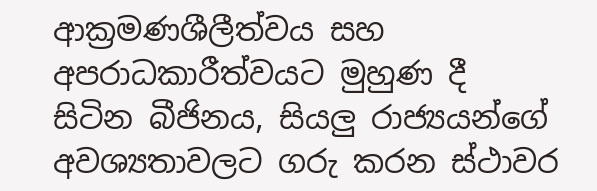ආක්‍රමණශීලීත්වය සහ අපරාධකාරීත්වයට මුහුණ දී සිටින බීජිනය, සියලු රාජ්‍යයන්ගේ අවශ්‍යතාවලට ගරු කරන ස්ථාවර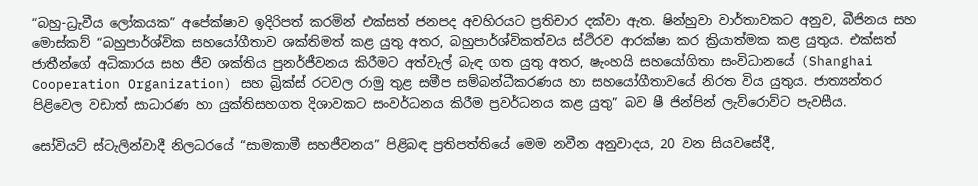“බහු-ධ්‍රැවීය ලෝකයක” අපේක්ෂාව ඉදිරිපත් කරමින් එක්සත් ජනපද අවහිරයට ප්‍රතිචාර දක්වා ඇත. ෂින්හුවා වාර්තාවකට අනුව, බීජිනය සහ මොස්කව් “බහුපාර්ශ්වික සහයෝගීතාව ශක්තිමත් කළ යුතු අතර, බහුපාර්ශ්විකත්වය ස්ථිරව ආරක්ෂා කර ක්‍රියාත්මක කළ යුතුය. එක්සත් ජාතීන්ගේ අධිකාරය සහ ජීව ශක්තිය පුනර්ජීවනය කිරීමට අත්වැල් බැඳ ගත යුතු අතර, ෂැංහයි සහයෝගිතා සංවිධානයේ (Shanghai Cooperation Organization) සහ බ්‍රික්ස් රටවල රාමු තුළ සමීප සම්බන්ධීකරණය හා සහයෝගීතාවයේ නිරත විය යුතුය. ජාත්‍යන්තර පිළිවෙල වඩාත් සාධාරණ හා යුක්තිසහගත දිශාවකට සංවර්ධනය කිරීම ප්‍රවර්ධනය කළ යුතු” බව ෂී ජින්පින් ලැව්රොව්ට පැවසීය.

සෝවියට් ස්ටැලින්වාදී නිලධරයේ “සාමකාමී සහජීවනය” පිළිබඳ ප්‍රතිපත්තියේ මෙම නවීන අනුවාදය, 20 වන සියවසේදී,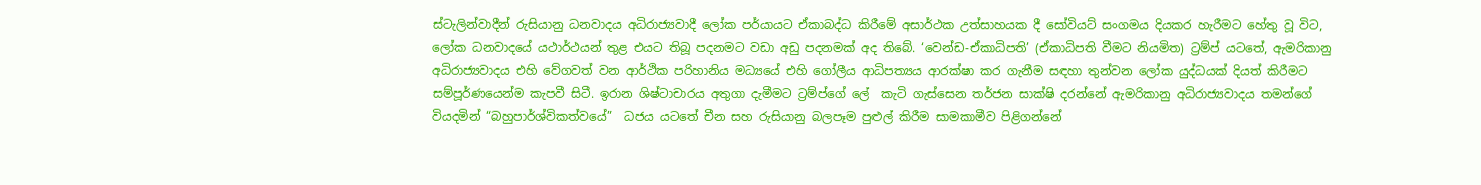ස්ටැලින්වාදීන් රුසියානු ධනවාදය අධිරාජ්‍යවාදී ලෝක පර්යායට ඒකාබද්ධ කිරීමේ අසාර්ථක උත්සාහයක දී සෝවියට් සංගමය දියකර හැරීමට හේතු වූ විට, ලෝක ධනවාදයේ යථාර්ථයන් තුළ එයට තිබූ පදනමට වඩා අඩු පදනමක් අද තිබේ. ‘වෙන්ඩ-ඒකාධිපති’ (ඒකාධිපති වීමට නියමිත) ට්‍රම්ප් යටතේ, ඇමරිකානු අධිරාජ්‍යවාදය එහි වේගවත් වන ආර්ථික පරිහානිය මධ්‍යයේ එහි ගෝලීය ආධිපත්‍යය ආරක්ෂා කර ගැනීම සඳහා තුන්වන ලෝක යුද්ධයක් දියත් කිරීමට සම්පූර්ණයෙන්ම කැපවී සිටී. ඉරාන ශිෂ්ටාචාරය අතුගා දැමීමට ට්‍රම්ප්ගේ ලේ  කැටි ගැස්සෙන තර්ජන සාක්ෂි දරන්නේ ඇමරිකානු අධිරාජ්‍යවාදය තමන්ගේ වියදමින් “බහුපාර්ශ්විකත්වයේ”  ධජය යටතේ චීන සහ රුසියානු බලපෑම පුළුල් කිරීම සාමකාමීව පිළිගන්නේ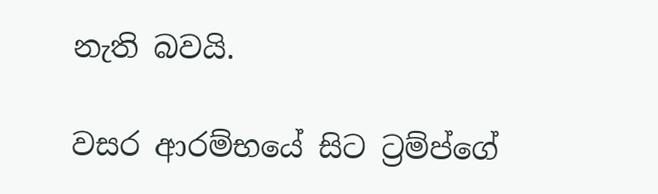නැති බවයි.

වසර ආරම්භයේ සිට ට්‍රම්ප්ගේ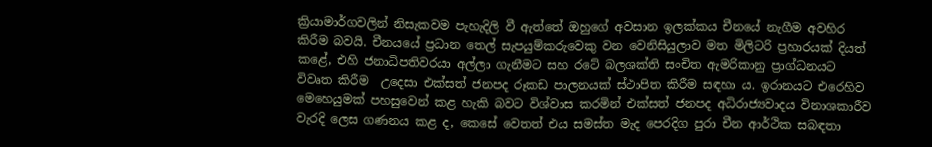ක්‍රියාමාර්ගවලින් නිසැකවම පැහැදිලි වී ඇත්තේ ඔහුගේ අවසාන ඉලක්කය චීනයේ නැගීම අවහිර කිරීම බවයි. චීනයයේ ප්‍රධාන තෙල් සැපයුම්කරුවෙකු වන වෙනිසියුලාව මත මිලිටරි ප්‍රහාරයක් දියත් කළේ, එහි ජනාධිපතිවරයා අල්ලා ගැනීමට සහ රටේ බලශක්ති සංචිත ඇමරිකානු ප්‍රාග්ධනයට විවෘත කිරීම  උදෙසා එක්සත් ජනපද රූකඩ පාලනයක් ස්ථාපිත කිරීම සඳහා ය. ඉරානයට එරෙහිව මෙහෙයුමක් පහසුවෙන් කළ හැකි බවට විශ්වාස කරමින් එක්සත් ජනපද අධිරාජ්‍යවාදය විනාශකාරීව වැරදි ලෙස ගණනය කළ ද, කෙසේ වෙතත් එය සමස්ත මැද පෙරදිග පුරා චීන ආර්ථික සබඳතා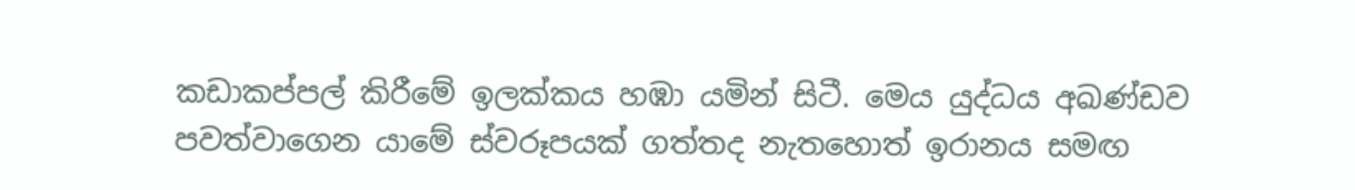කඩාකප්පල් කිරීමේ ඉලක්කය හඹා යමින් සිටී. මෙය යුද්ධය අඛණ්ඩව පවත්වාගෙන යාමේ ස්වරූපයක් ගත්තද නැතහොත් ඉරානය සමඟ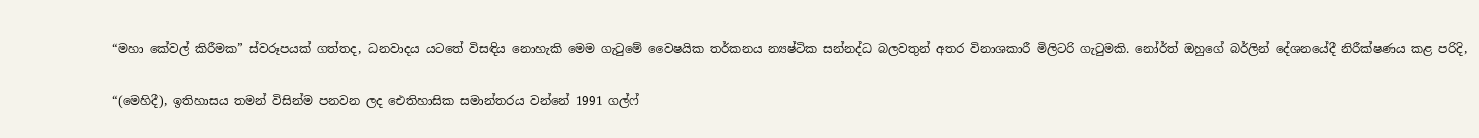“මහා කේවල් කිරීමක” ස්වරූපයක් ගත්තද, ධනවාදය යටතේ විසඳිය නොහැකි මෙම ගැටුමේ වෛෂයික තර්කනය න්‍යෂ්ටික සන්නද්ධ බලවතුන් අතර විනාශකාරී මිලිටරි ගැටුමකි. නෝර්ත් ඔහුගේ බර්ලින් දේශනයේදී නිරීක්ෂණය කළ පරිදි,

“(මෙහිදී), ඉතිහාසය තමන් විසින්ම පනවන ලද ඓතිහාසික සමාන්තරය වන්නේ 1991 ගල්ෆ්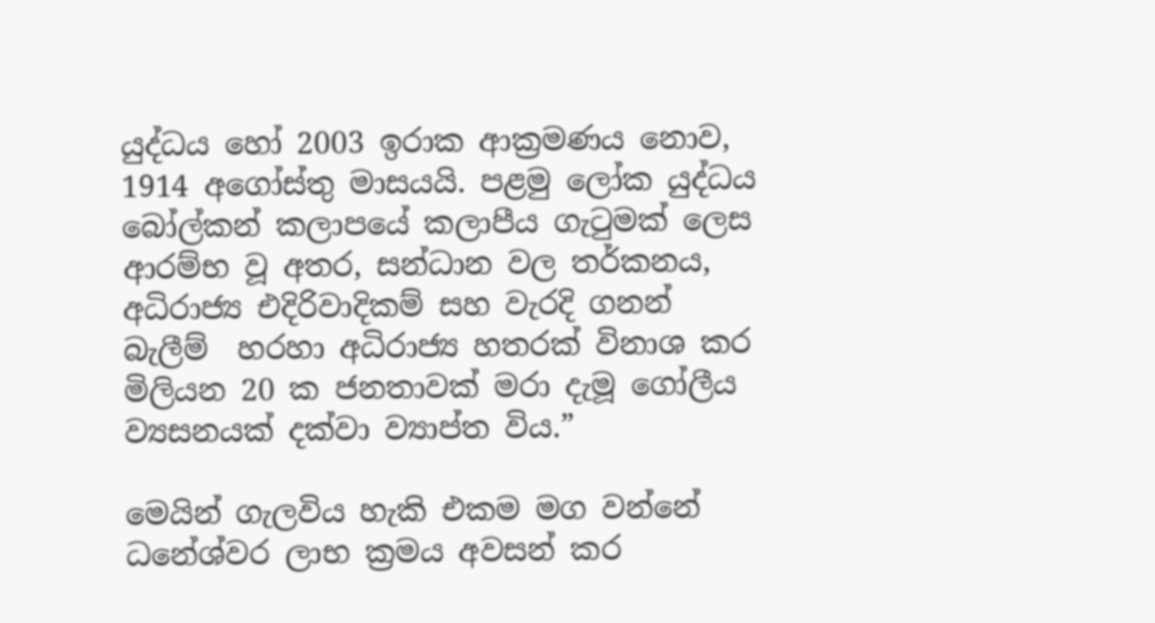යුද්ධය හෝ 2003 ඉරාක ආක්‍රමණය නොව, 1914 අගෝස්තු මාසයයි. පළමු ලෝක යුද්ධය බෝල්කන් කලාපයේ කලාපීය ගැටුමක් ලෙස ආරම්භ වූ අතර, සන්ධාන වල තර්කනය, අධිරාජ්‍ය එදිරිවාදිකම් සහ වැරදි ගනන් බැලීම්  හරහා අධිරාජ්‍ය හතරක් විනාශ කර මිලියන 20 ක ජනතාවක් මරා දැමූ ගෝලීය ව්‍යසනයක් දක්වා ව්‍යාප්ත විය.”

මෙයින් ගැලවිය හැකි එකම මග වන්නේ ධනේශ්වර ලාභ ක්‍රමය අවසන් කර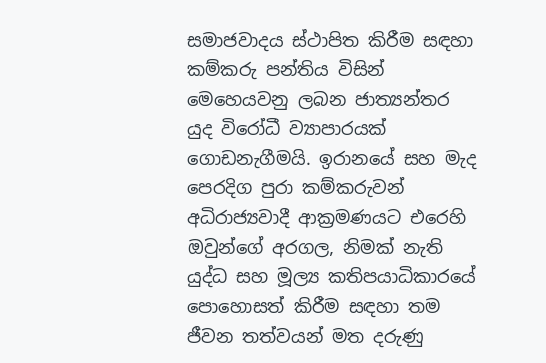සමාජවාදය ස්ථාපිත කිරීම සඳහා කම්කරු පන්තිය විසින් මෙහෙයවනු ලබන ජාත්‍යන්තර යුද විරෝධී ව්‍යාපාරයක් ගොඩනැගීමයි. ඉරානයේ සහ මැද පෙරදිග පුරා කම්කරුවන් අධිරාජ්‍යවාදී ආක්‍රමණයට එරෙහි ඔවුන්ගේ අරගල, නිමක් නැති යුද්ධ සහ මූල්‍ය කතිපයාධිකාරයේ පොහොසත් කිරීම සඳහා තම ජීවන තත්වයන් මත දරුණු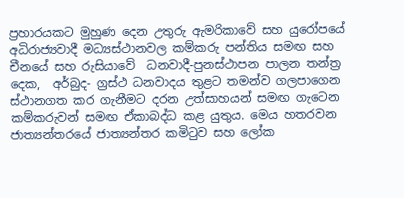ප්‍රහාරයකට මුහුණ දෙන උතුරු ඇමරිකාවේ සහ යුරෝපයේ අධිරාජ්‍යවාදී මධ්‍යස්ථානවල කම්කරු පන්තිය සමඟ සහ චීනයේ සහ රුසියාවේ  ධනවාදී-පුනස්ථාපන පාලන තන්ත්‍ර දෙක,  අර්බුද- ග්‍රස්ථ ධනවාදය තුළට තමන්ව ගලපාගෙන ස්ථානගත කර ගැනීමට දරන උත්සාහයන් සමඟ ගැටෙන  කම්කරුවන් සමඟ ඒකාබද්ධ කළ යුතුය. මෙය හතරවන ජාත්‍යන්තරයේ ජාත්‍යන්තර කමිටුව සහ ලෝක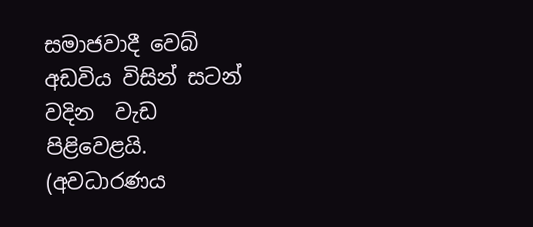සමාජවාදී වෙබ් අඩවිය විසින් සටන් වදින  වැඩ පිළිවෙළයි.
(අවධාරණය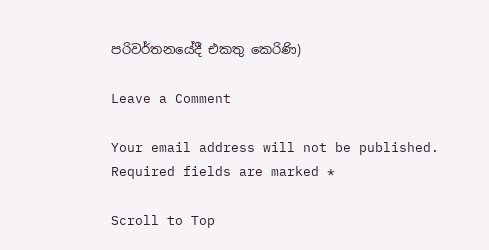පරිවර්තනයේදී එකතු කෙරිණි)

Leave a Comment

Your email address will not be published. Required fields are marked *

Scroll to Top